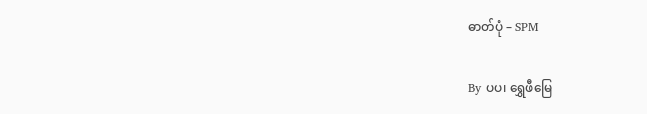ဓာတ်ပုံ – SPM

By ပပ၊ ရွှေဖီမြေ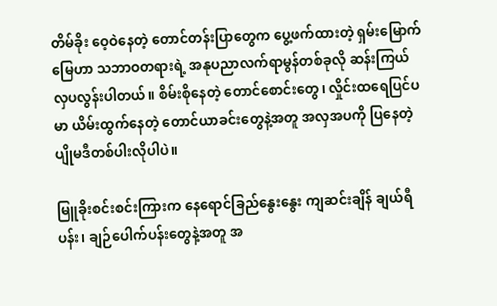တိမ်ခိုး ဝေ့ဝဲနေတဲ့ တောင်တန်းပြာတွေက ပွေ့ဖက်ထားတဲ့ ရှမ်းမြောက်မြေဟာ သဘာဝတရားရဲ့ အနုပညာလက်ရာမွန်တစ်ခုလို ဆန်းကြယ်လှပလွန်းပါတယ်။ စိမ်းစိုနေတဲ့ တောင်စောင်းတွေ၊ လှိုင်းထရေပြင်ပမာ ယိမ်းထွက်နေတဲ့ တောင်ယာခင်းတွေနဲ့အတူ အလှအပကို ပြနေတဲ့ ပျိုမဒီတစ်ပါးလိုပါပဲ။

မြူခိုးစင်းစင်းကြားက နေရောင်ခြည်နွေးနွေး ကျဆင်းချိန် ချယ်ရီပန်း၊ ချဉ်ပေါက်ပန်းတွေနဲ့အတူ အ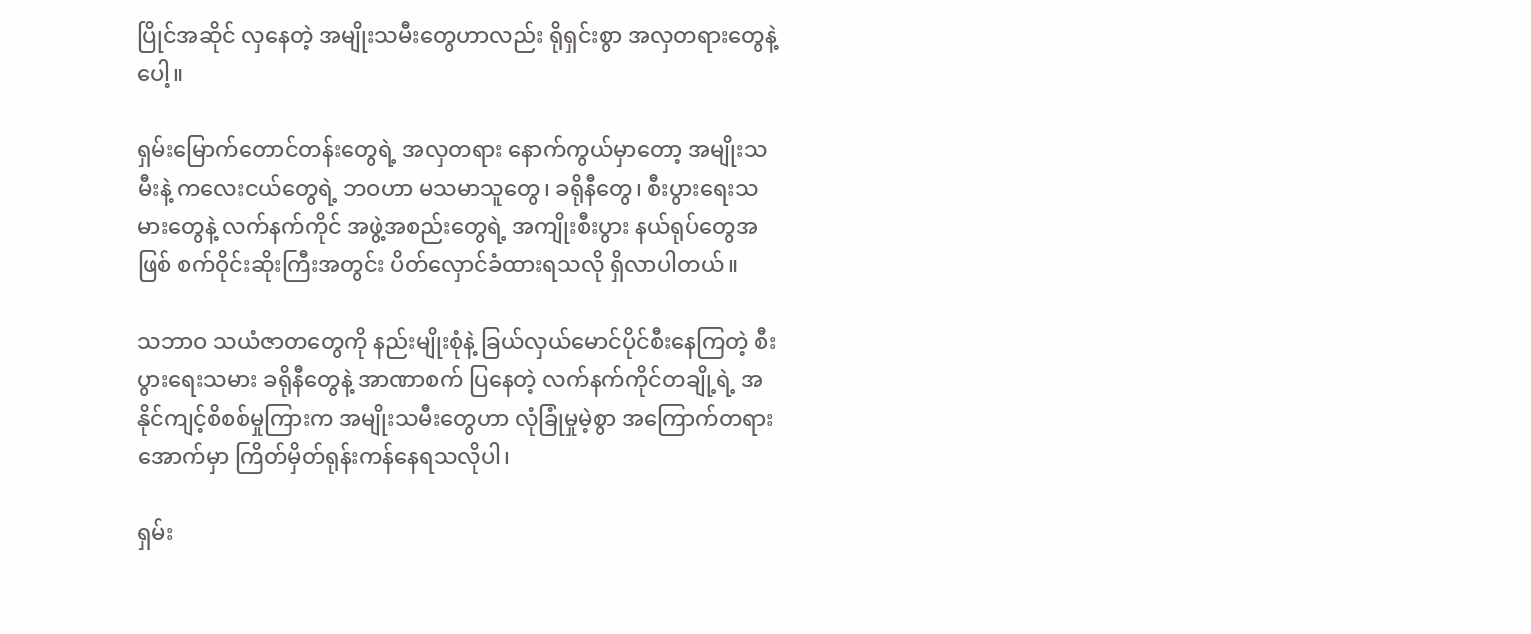ပြိုင်အဆိုင် လှနေတဲ့ အမျိုးသမီးတွေဟာလည်း ရိုရှင်းစွာ အလှတရားတွေနဲ့ပေါ့။

ရှမ်းမြောက်တောင်တန်းတွေရဲ့ အလှတရား နောက်ကွယ်မှာတော့ အမျိုးသမီးနဲ့ ကလေးငယ်တွေရဲ့ ဘဝဟာ မသမာသူတွေ၊ ခရိုနီတွေ၊ စီးပွားရေးသမားတွေနဲ့ လက်နက်ကိုင် အဖွဲ့အစည်းတွေရဲ့ အကျိုးစီးပွား နယ်ရုပ်တွေအဖြစ် စက်ဝိုင်းဆိုးကြီးအတွင်း ပိတ်လှောင်ခံထားရသလို ရှိလာပါတယ်။

သဘာဝ သယံဇာတတွေကို နည်းမျိုးစုံနဲ့ ခြယ်လှယ်မောင်ပိုင်စီးနေကြတဲ့ စီးပွားရေးသမား ခရိုနီတွေနဲ့ အာဏာစက် ပြနေတဲ့ လက်နက်ကိုင်တချို့ရဲ့ အနိုင်ကျင့်စိစစ်မှုကြားက အမျိုးသမီးတွေဟာ လုံခြုံမှုမဲ့စွာ အကြောက်တရားအောက်မှာ ကြိတ်မှိတ်ရုန်းကန်နေရသလိုပါ၊

ရှမ်း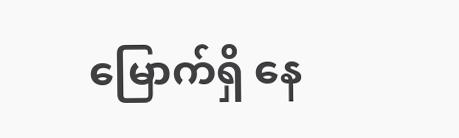မြောက်ရှိ နေ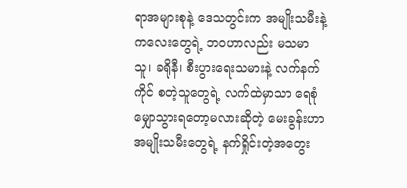ရာအများစုနဲ့ ဒေသတွင်းက အမျိုးသမီးနဲ့ကလေးတွေရဲ့ ဘဝဟာလည်း မသမာသူ၊ ခရိုနီ၊ စီးပွားရေးသမားနဲ့ လက်နက်ကိုင် စတဲ့သူတွေရဲ့ လက်ထဲမှာသာ ရေစုံမျှောသွားရတော့မလားဆိုတဲ့ မေးခွန်းဟာ အမျိုးသမီးတွေရဲ့ နက်ရှိုင်းတဲ့အတွေး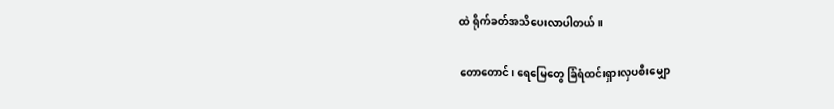ထဲ ရိုက်ခတ်အသိပေးလာပါတယ်။

တောတောင်၊ ရေမြေတွေ ခြံရံထင်းရှားလှပစီးမျှော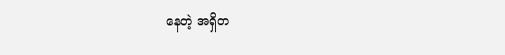နေတဲ့ အရှိတ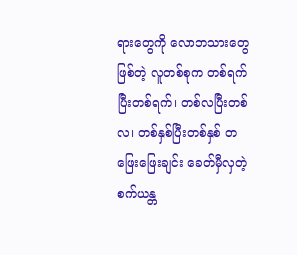ရားတွေကို လောဘသားတွေဖြစ်တဲ့ လူတစ်စုက တစ်‌ရက်ပြီးတစ်ရက်၊ တစ်လပြီးတစ်လ၊ တစ်နှစ်ပြီးတစ်နှစ် တဖြေးဖြေးချင်း ခေတ်မှီလှတဲ့ စက်ယန္တ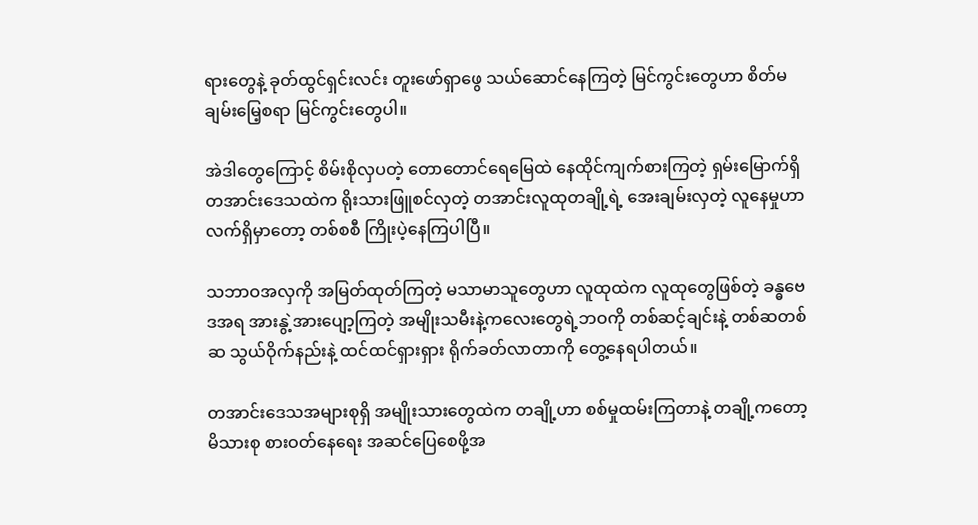ရားတွေနဲ့ ခုတ်ထွင်ရှင်းလင်း တူးဖော်ရှာဖွေ သယ်ဆောင်နေကြတဲ့ မြင်ကွင်းတွေဟာ စိတ်မချမ်းမြေ့စရာ မြင်ကွင်းတွေပါ။

အဲဒါတွေကြောင့် စိမ်းစိုလှပတဲ့ တောတောင်ရေမြေထဲ နေထိုင်ကျက်စားကြတဲ့ ရှမ်းမြောက်ရှိ တအာင်းဒေသထဲက ရိုးသားဖြူစင်လှတဲ့ တအာင်းလူ‌ထုတချို့ရဲ့ အေးချမ်းလှတဲ့ လူနေမှုဟာ လက်ရှိမှာတော့ တစ်စစီ ကြိုးပဲ့နေကြပါပြီ။

သဘာဝအလှကို အမြတ်ထုတ်ကြတဲ့ မသာမာသူတွေဟာ လူထုထဲက လူထုတွေဖြစ်တဲ့ ခန္ဓဗေဒအရ အားနွဲ့အားပျော့ကြတဲ့ အမျိုးသမီးနဲ့ကလေးတွေရဲ့ဘဝကို တစ်ဆင့်ချင်းနဲ့ တစ်ဆတစ်ဆ သွယ်ဝိုက်နည်းနဲ့ ထင်ထင်ရှားရှား ရိုက်ခတ်လာတာကို တွေ့နေရပါတယ်။

တအာင်းဒေသအများစုရှိ အမျိုးသားတွေထဲက တချို့ဟာ စစ်မှုထမ်းကြတာနဲ့ တချို့ကတော့ မိသားစု စားဝတ်နေရေး အဆင်ပြေစေဖို့အ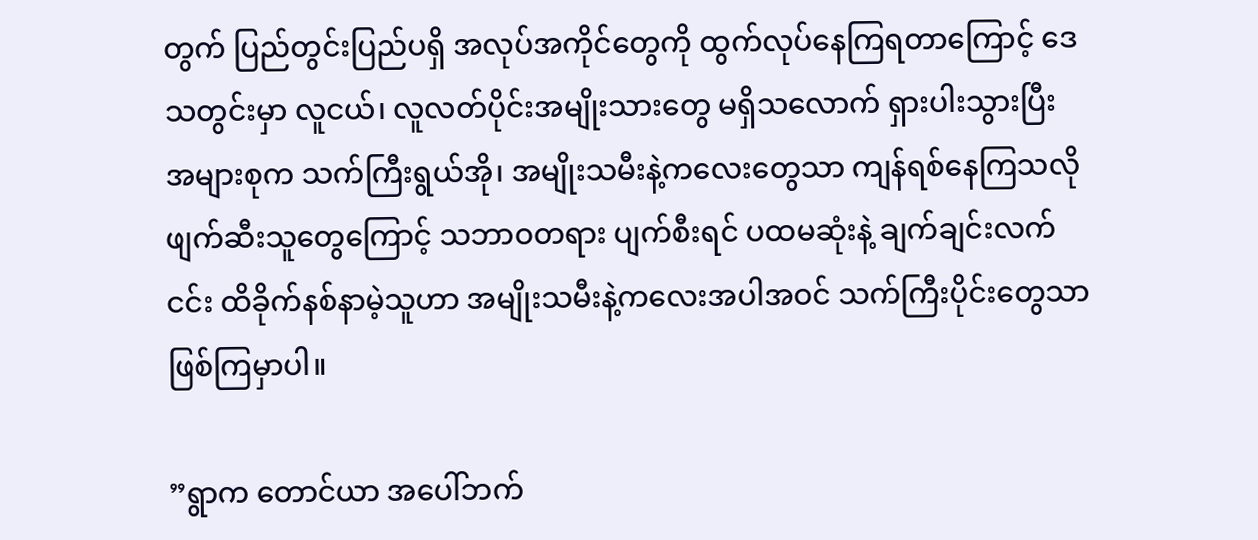တွက် ပြည်တွင်းပြည်ပရှိ အလုပ်အကိုင်တွေကို ထွက်လုပ်နေကြရတာကြောင့် ဒေသတွင်းမှာ လူငယ်၊ လူလတ်ပိုင်းအမျိုးသားတွေ မရှိသလောက် ရှားပါးသွားပြီး အများစုက သက်ကြီးရွယ်အို၊ အမျိုးသမီးနဲ့ကလေးတွေသာ ကျန်ရစ်နေကြသလို ဖျက်ဆီးသူတွေကြောင့် သဘာဝတရား ပျက်စီးရင် ပထမဆုံးနဲ့ ချက်ချင်းလက်ငင်း ထိခိုက်နစ်နာမဲ့သူဟာ အမျိုးသမီးနဲ့ကလေးအပါအဝင် သက်ကြီးပိုင်းတွေသာ ဖြစ်ကြမှာပါ။

”ရွာက တောင်ယာ အပေါ်ဘက်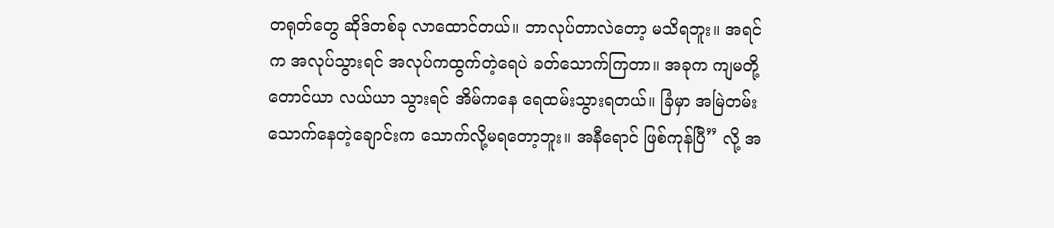တရုတ်တွေ ဆိုဒ်တစ်ခု လာထောင်တယ်။ ဘာလုပ်တာလဲတော့ မသိရဘူး။ အရင်က အလုပ်သွားရင် အလုပ်ကထွက်တဲ့ရေပဲ ခတ်သောက်ကြတာ။ အခုက ကျမတို့ တောင်ယာ လယ်ယာ သွားရင် အိမ်ကနေ ရေထမ်းသွားရတယ်။ ခြံမှာ အမြဲတမ်း သောက်နေတဲ့ချောင်းက သောက်လို့မရတော့ဘူး။ အနီရောင် ဖြစ်ကုန်ပြီ” လို့ အ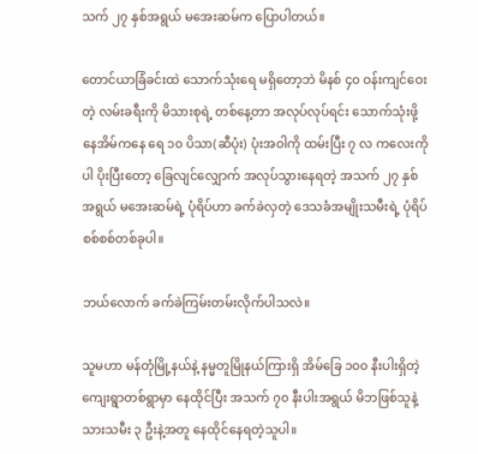သက် ၂၇ နှစ်အရွယ် မအေးဆမ်က ပြောပါတယ်။

တောင်ယာခြံခင်းထဲ သောက်သုံးရေ မရှိတော့ဘဲ မိနစ် ၄၀ ဝန်းကျင်ဝေးတဲ့ လမ်းခရီးကို မိသားစု‌ရဲ့ တစ်နေ့တာ အလုပ်လုပ်ရင်း သောက်သုံးဖို့ နေအိမ်ကနေ ရေ ၁၀ ပိသာ(ဆီပုံး) ပုံးအဝါကို ထမ်းပြီး ၇ လ ကလေးကိုပါ ပိုးပြီးတော့ ခြေလျင်လျှောက် အလုပ်သွားနေရတဲ့ အသက် ၂၇ နှစ်အရွယ် မအေးဆမ်ရဲ့ ပုံရိပ်ဟာ ခက်ခဲလှတဲ့ ဒေသခံအမျိုးသမီးရဲ့ ပုံရိပ်စစ်စစ်တစ်ခုပါ။

ဘယ်လောက် ခက်ခဲကြမ်းတမ်းလိုက်ပါသလဲ။

သူမဟာ မန်တုံမြို့နယ်နဲ့ နမ္မတူမြိုနယ်ကြားရှိ အိမ်ခြေ ၁၀၀ နီးပါးရှိတဲ့ ကျေးရွာတစ်ရွာမှာ နေထိုင်ပြီး အသက် ၇၀ နီးပါးအရွယ် မိဘဖြစ်သူနဲ့ သားသမီး ၃ ဦးနဲ့အတူ နေထိုင်နေရတဲ့သူပါ။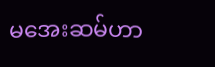မအေးဆမ်ဟာ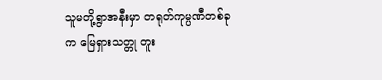သူမတို့ရွာအနီးမှာ တရုတ်ကုမ္ပဏီတစ်ခုက မြေရှားသတ္တု တူး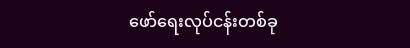ဖော်ရေးလုပ်ငန်းတစ်ခု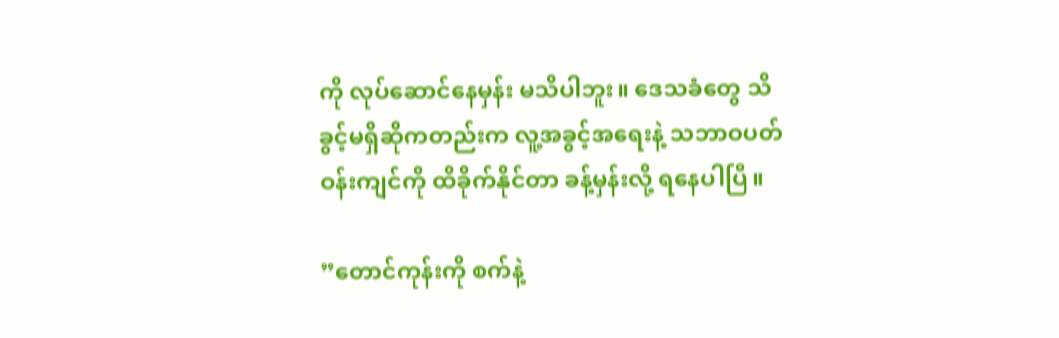ကို လုပ်ဆောင်နေမှန်း မသိပါဘူး။ ဒေသခံတွေ သိခွင့်မရှိဆိုကတည်းက လူ့အခွင့်အရေးနဲ့ သဘာဝပတ်ဝန်းကျင်ကို ထိခိုက်နိုင်တာ ခန့်မှန်းလို့ ရနေပါပြီ။

”တောင်ကုန်းကို စက်နဲ့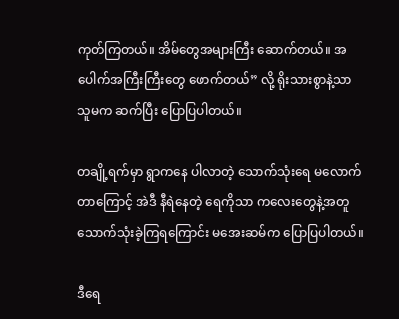ကုတ်ကြတယ်။ အိမ်တွေအများကြီး ဆောက်တယ်။ အပေါက်အကြီးကြီးတွေ ဖောက်တယ်” လို့ ရိုးသားစွာနဲ့သာ သူမက ဆက်ပြီး ပြောပြပါတယ်။

တချို့ရက်မှာ ရွာကနေ ပါလာတဲ့ သောက်သုံးရေ မလောက်တာကြောင့် အဲဒီ နီရဲနေတဲ့ ရေကိုသာ ကလေးတွေနဲ့အတူ သောက်သုံးခဲ့ကြရကြောင်း မအေးဆမ်က ပြောပြပါတယ်။

ဒီရေ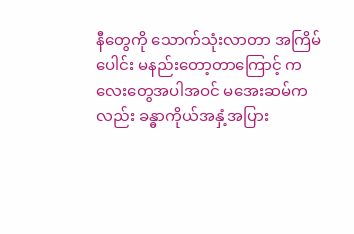နီတွေကို သောက်သုံးလာတာ အကြိမ်ပေါင်း မနည်းတော့တာကြောင့် ကလေးတွေအပါအဝင် မအေးဆမ်ကလည်း ခန္ဓာကိုယ်အနှံ့အပြား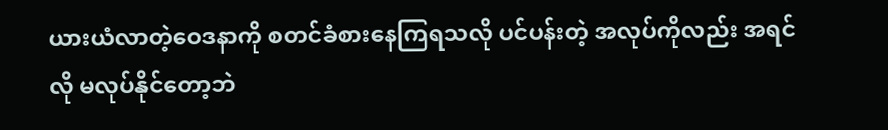ယားယံလာတဲ့ဝေဒနာကို စတင်ခံစားနေကြရသလို ပင်ပန်းတဲ့ အလုပ်ကိုလည်း အရင်လို မလုပ်နိုင်တော့ဘဲ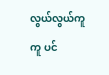လွယ်လွယ်ကူကူ ပင်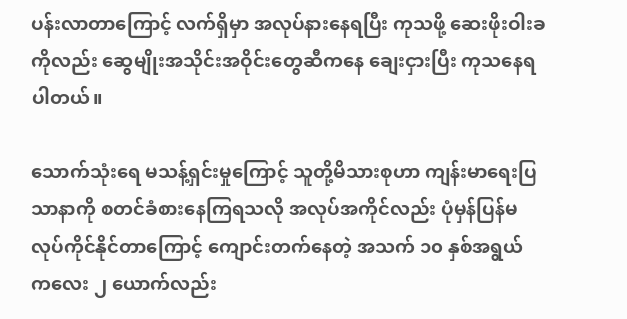ပန်းလာတာကြောင့် လက်ရှိမှာ အလုပ်နားနေရပြီး ကုသဖို့ ဆေးဖိုးဝါးခကိုလည်း ဆွေမျိုးအသိုင်းအဝိုင်းတွေဆီကနေ ချေးငှားပြီး ကုသနေရပါတယ်။

သောက်သုံးရေ မသန့်ရှင်းမှုကြောင့် သူတို့မိသားစုဟာ ကျန်းမာရေးပြသာနာကို စတင်ခံစားနေကြရသလို အလုပ်အကိုင်လည်း ပုံမှန်ပြန်မလုပ်ကိုင်နိုင်တာကြောင့် ကျောင်းတက်နေတဲ့ အသက် ၁၀ နှစ်အရွယ် ကလေး ၂ ယောက်လည်း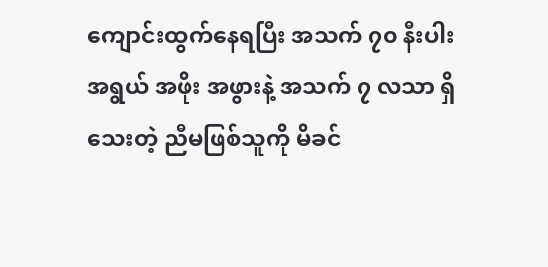ကျောင်းထွက်နေရပြီး အသက် ၇၀ နီးပါးအရွယ် အဖိုး အဖွားနဲ့ အသက် ၇ လသာ ရှိသေးတဲ့ ညီမဖြစ်သူကို မိခင်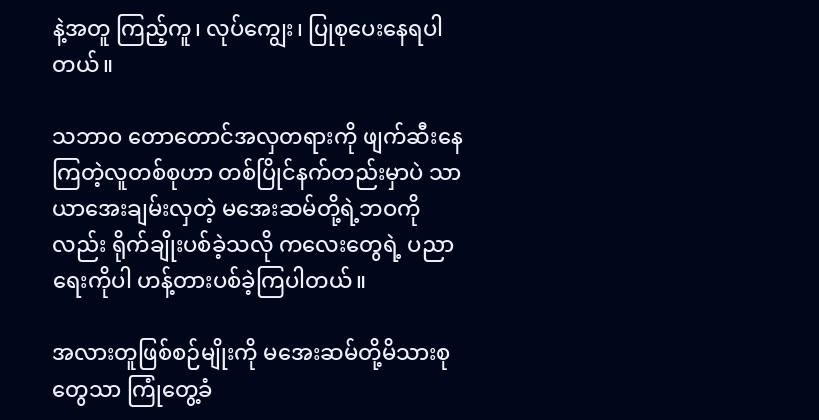နဲ့အတူ ကြည့်ကူ၊ လုပ်ကျွေး၊ ပြုစုပေးနေရပါတယ်။

သဘာဝ တောတောင်အလှတရားကို ဖျက်ဆီးနေကြတဲ့လူတစ်စုဟာ တစ်ပြိုင်နက်တည်းမှာပဲ သာယာအေးချမ်းလှတဲ့ မအေးဆမ်တို့ရဲ့ဘဝကိုလည်း ရိုက်ချိုးပစ်ခဲ့သလို ကလေးတွေရဲ့ ပညာရေးကိုပါ ဟန့်တားပစ်ခဲ့ကြပါတယ်။

အလားတူဖြစ်စဉ်မျိုးကို မအေးဆမ်တို့မိသားစုတွေသာ ကြုံတွေ့ခံ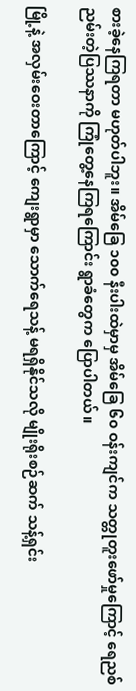စားခဲ့နေကြရတာ မဟုတ်ပါဘူး။ အိမ်ခြေ ၁၀၀ နီးပါးထဲမှာမှ အိမ်ခြေ ၆၀ ဝန်းကျင်က သတ္တုတူးဖော်မှုကြောင့် ရေညစ်ညမ်းတဲ့ပြဿနာကို ကြုံတွေ့နေကြရကြောင်း ရွာခံတွေက ပြောပါတယ်။

မြို့နဲ့ အလှမ်းဝေးတာကြောင့် ကျေးရွာမှာ သောက်ရေသန့် မရရှိနိုင်သလို မျိုးရိုးစဉ်ဆက် သန့်ရှင်း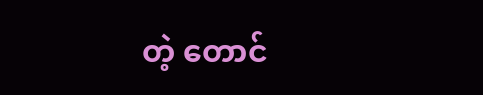တဲ့ တောင်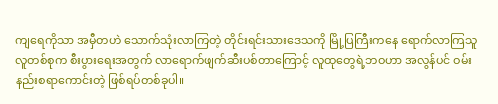ကျရေကိုသာ အမှီတဟဲ သောက်သုံးလာကြတဲ့ တိုင်းရင်းသားဒေသကို မြို့ပြကြီးကနေ ရောက်လာကြသူ လူတစ်စုက စီးပွားရေးအတွက် လာရောက်ဖျက်ဆီးပစ်တာကြောင့် လူထုတွေရဲ့ဘဝဟာ အလွန်ပင် ဝမ်းနည်းစရာကောင်းတဲ့ ဖြစ်ရပ်တစ်ခုပါ။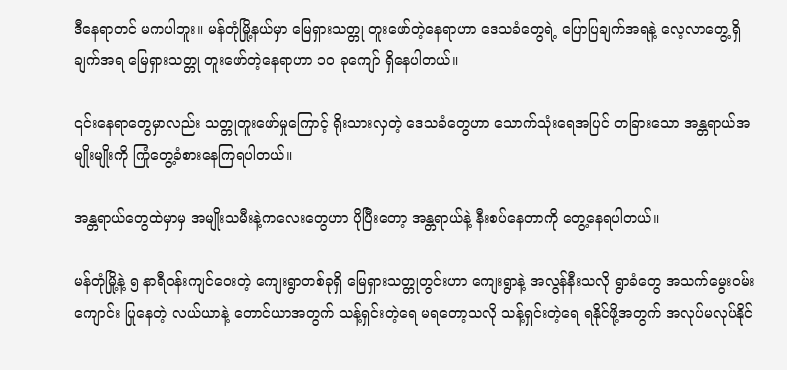ဒီနေရာတင် မကပါဘူး။ မန်တုံမြို့နယ်မှာ မြေရှားသတ္တု တူးဖော်တဲ့နေရာဟာ ဒေသခံတွေရဲ့ ပြောပြချက်အရနဲ့ လေ့လာတွေ့ရှိချက်အရ မြေရှားသတ္တု တူးဖော်တဲ့နေရာဟာ ၁၀ ခုကျော် ရှိနေပါတယ်။

၎င်းနေရာတွေမှာလည်း သတ္တုတူးဖော်မှုကြောင့် ရိုးသားလှတဲ့ ဒေသခံတွေဟာ သောက်သုံးရေအပြင် တခြားသော အန္တရာယ်အမျိုးမျိုးကို ကြုံတွေ့ခံစားနေကြရပါတယ်။

အန္တရာယ်တွေထဲမှာမှ အမျိုးသမီးနဲ့ကလေးတွေဟာ ပိုပြီးတော့ အန္တရာယ်နဲ့ နီးစပ်နေတာကို တွေ့နေရပါတယ်။

မန်တုံမြို့နဲ့ ၅ နာရီဝန်းကျင်ဝေးတဲ့ ကျေးရွာတစ်ခုရှိ မြေရှားသတ္တုတွင်းဟာ ကျေးရွာနဲ့ အလွန်နီးသလို ရွာခံတွေ အသက်မွေးဝမ်းကျောင်း ပြုနေတဲ့ လယ်ယာနဲ့ တောင်ယာအတွက် သန့်ရှင်းတဲ့ရေ မရတော့သလို သန့်ရှင်းတဲ့ရေ ရနိုင်ဖို့အတွက် အလုပ်မလုပ်နိုင်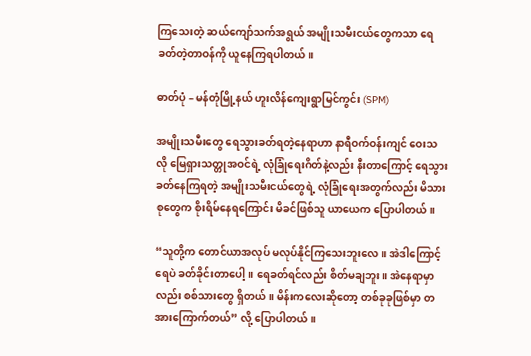ကြသေးတဲ့ ဆယ်ကျော်သက်အရွယ် အမျိုးသမီးငယ်တွေကသာ ရေခတ်တဲ့တာဝန်ကို ယူနေကြရပါတယ်။

ဓာတ်ပုံ – မန်တုံမြို့နယ် ဟူးလိန်ကျေးရွာမြင်ကွင်း (SPM)

အမျိုးသမီးတွေ ရေသွားခတ်ရတဲ့နေရာဟာ နာရီဝက်ဝန်းကျင် ဝေးသလို မြေရှားသတ္တုအဝင်ရဲ့ လုံခြုံရေးဂိတ်နဲ့လည်း နီးတာကြောင့် ရေသွားခတ်နေကြရတဲ့ အမျိုးသမီးငယ်တွေရဲ့ လုံခြုံရေးအတွက်လည်း မိသားစုတွေက စိုးရိမ်နေရကြောင်း မိခင်ဖြစ်သူ ယာယေက ပြောပါတယ်။

“သူတို့က တောင်ယာအလုပ် မလုပ်နိုင်ကြသေးဘူးလေ။ အဲဒါကြောင့် ရေပဲ ခတ်ခိုင်းတာပေါ့။ ရေခတ်ရင်လည်း စိတ်မချဘူး။ အဲနေရာမှာလည်း စစ်သားတွေ ရှိတယ်။ မိန်းကလေးဆိုတော့ တစ်ခုခုဖြစ်မှာ တအားကြောက်တယ်” လို့ ပြောပါတယ်။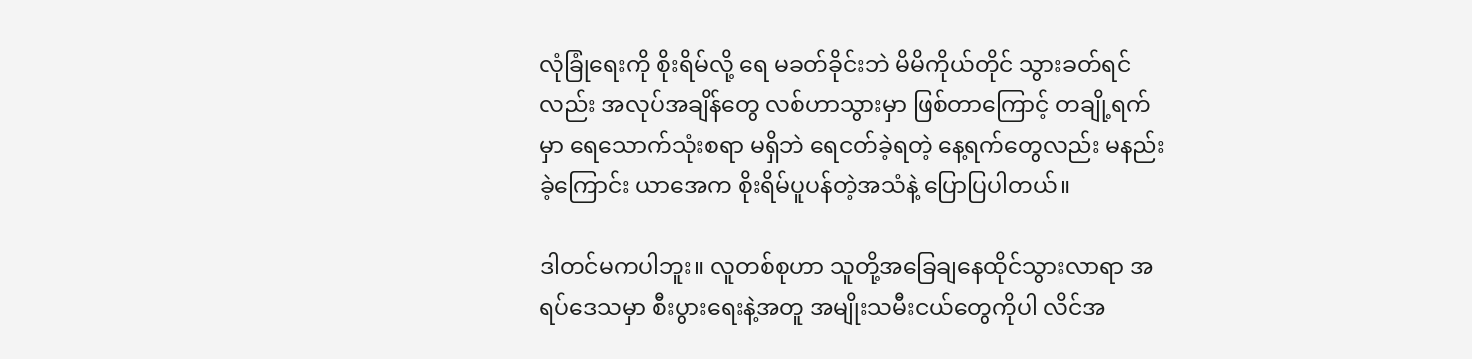လုံခြုံရေးကို စိုးရိမ်လို့ ရေ မခတ်ခိုင်းဘဲ မိမိကိုယ်တိုင် သွားခတ်ရင်လည်း အလုပ်အချိန်တွေ လစ်ဟာသွားမှာ ဖြစ်တာကြောင့် တချို့ရက်မှာ ရေသောက်သုံးစရာ မရှိဘဲ ရေငတ်ခဲ့ရတဲ့ နေ့ရက်တွေလည်း မနည်းခဲ့ကြောင်း ယာအေက စိုးရိမ်ပူပန်တဲ့အသံနဲ့ ပြောပြပါတယ်။

ဒါတင်မကပါဘူး။ လူတစ်စုဟာ သူတို့အခြေချနေထိုင်သွားလာရာ အရပ်ဒေသမှာ စီးပွားရေးနဲ့အတူ အမျိုးသမီးငယ်တွေကိုပါ လိင်အ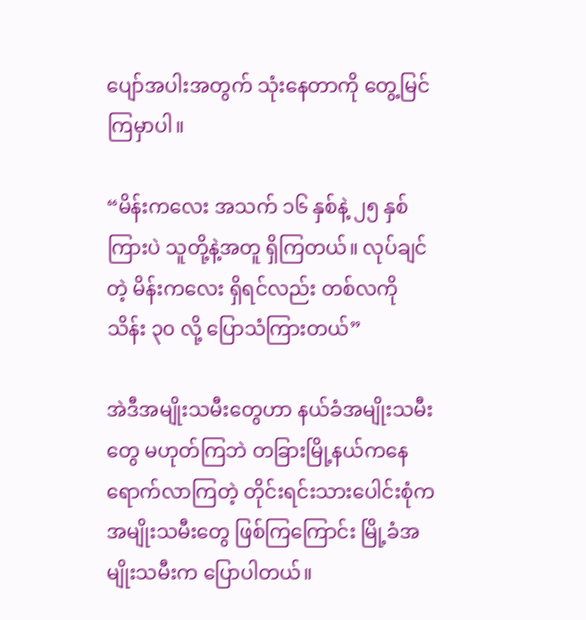ပျော်အပါးအတွက် သုံးနေတာကို တွေ့မြင်ကြမှာပါ။

“မိန်းကလေး အသက် ၁၆ နှစ်နဲ့ ၂၅ နှစ်ကြားပဲ သူတို့နဲ့အတူ ရှိကြတယ်။ လုပ်ချင်တဲ့ မိန်းကလေး ရှိရင်လည်း တစ်လကို သိန်း ၃၀ လို့ ပြောသံကြားတယ်”

အဲဒီအမျိုးသမီးတွေဟာ နယ်ခံအမျိုးသမီးတွေ မဟုတ်ကြဘဲ တခြားမြို့နယ်ကနေ ရောက်လာကြတဲ့ တိုင်းရင်းသားပေါင်းစုံက အမျိုးသမီးတွေ ဖြစ်ကြကြောင်း မြို့ခံအမျိုးသမီးက ပြောပါတယ်။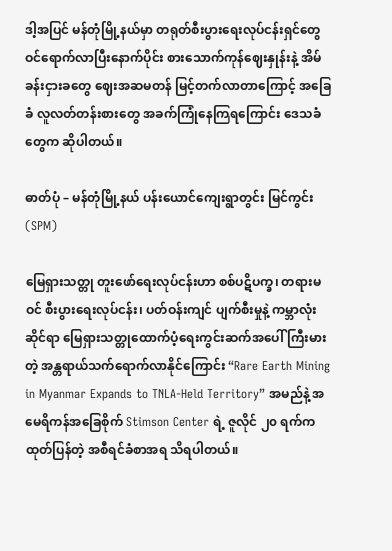ဒါ့အပြင် မန်တုံမြို့နယ်မှာ တရုတ်စီးပွားရေးလုပ်ငန်းရှင်တွေ ဝင်ရောက်လာပြီးနောက်ပိုင်း စားသောက်ကုန်ဈေးနှုန်းနဲ့ အိမ်ခန်းငှားခတွေ ဈေးအဆမတန် မြင့်တက်လာတာကြောင့် အခြေခံ လူလတ်တန်းစားတွေ အခက်ကြုံနေကြရကြောင်း ဒေသခံတွေက ဆိုပါတယ်။

ဓာတ်ပုံ – မန်တုံမြို့နယ် ပန်းယောင်ကျေးရွာတွင်း မြင်ကွင်း (SPM)

မြေရှားသတ္တု တူးဖော်ရေးလုပ်ငန်းဟာ စစ်ပဋိပက္ခ၊ တရားမဝင် စီးပွားရေးလုပ်ငန်း၊ ပတ်ဝန်းကျင် ပျက်စီးမှုနဲ့ ကမ္ဘာလုံးဆိုင်ရာ မြေရှားသတ္တုထောက်ပံ့ရေးကွင်းဆက်အပေါ် ကြီးမားတဲ့ အန္တရာယ်သက်ရောက်လာနိုင်ကြောင်း “Rare Earth Mining in Myanmar Expands to TNLA-Held Territory” အမည်နဲ့ အမေရိကန်အခြေစိုက် Stimson Center ရဲ့ ဇူလိုင် ၂၀ ရက်က ထုတ်ပြန်တဲ့ အစီရင်ခံစာအရ သိရပါတယ်။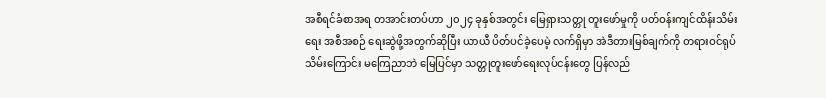အစီရင်ခံစာအရ တအာင်းတပ်ဟာ ၂၀၂၄ ခုနှစ်အတွင်း မြေရှားသတ္တု တူးဖော်မှုကို ပတ်ဝန်းကျင်ထိန်းသိမ်းရေး အစီအစဉ် ရေးဆွဲဖို့အတွက်ဆိုပြီး ယာယီ ပိတ်ပင်ခဲ့ပေမဲ့ လက်ရှိမှာ အဲဒီတားမြစ်ချက်ကို တရားဝင်ရုပ်သိမ်းကြောင်း မကြေညာဘဲ မြေပြင်မှာ သတ္တုတူးဖော်ရေးလုပ်ငန်းတွေ ပြန်လည်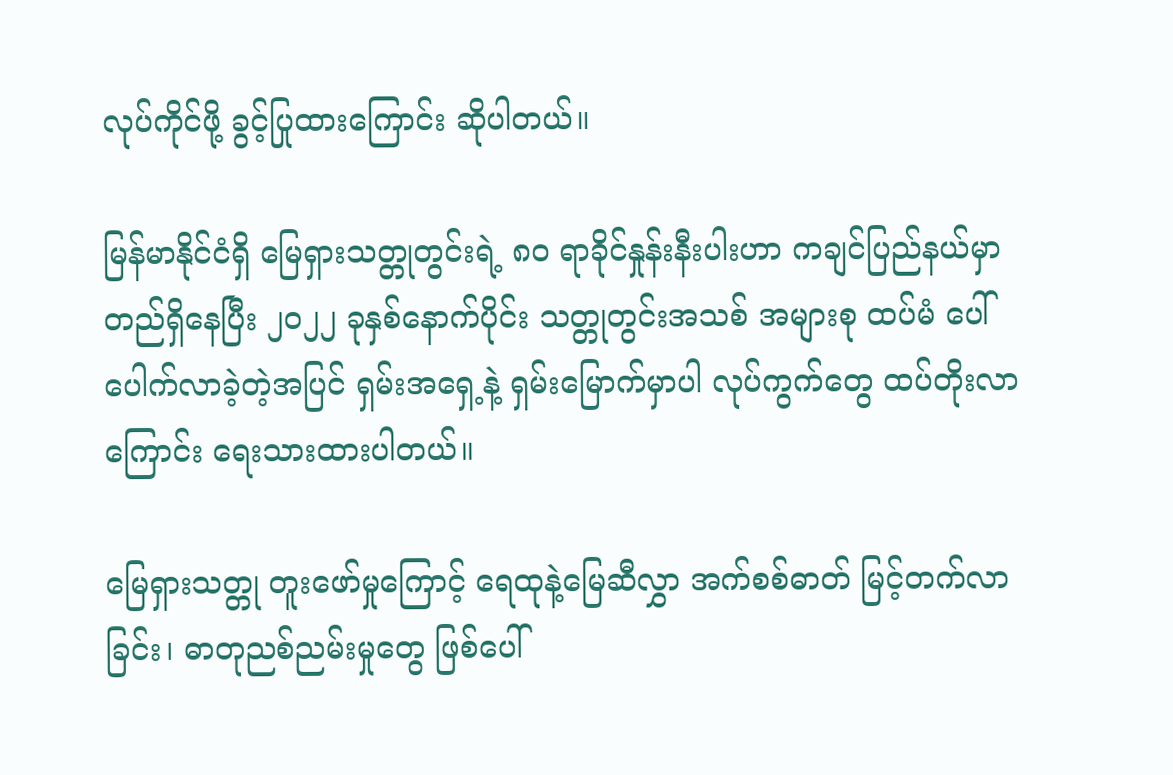လုပ်ကိုင်ဖို့ ခွင့်ပြုထားကြောင်း ဆိုပါတယ်။

မြန်မာနိုင်ငံရှိ မြေရှားသတ္တုတွင်းရဲ့ ၈၀ ရာခိုင်နှုန်းနီးပါးဟာ ကချင်ပြည်နယ်မှာ တည်ရှိနေပြီး ၂၀၂၂ ခုနှစ်နောက်ပိုင်း သတ္တုတွင်းအသစ် အများစု ထပ်မံ ပေါ်ပေါက်လာခဲ့တဲ့အပြင် ရှမ်းအရှေ့နဲ့ ရှမ်းမြောက်မှာပါ လုပ်ကွက်တွေ ထပ်တိုးလာကြောင်း ရေးသားထားပါတယ်။

မြေရှားသတ္တု တူးဖော်မှုကြောင့် ရေထုနဲ့မြေဆီလွှာ အက်စစ်ဓာတ် မြင့်တက်လာခြင်း၊ ဓာတုညစ်ညမ်းမှုတွေ ဖြစ်ပေါ်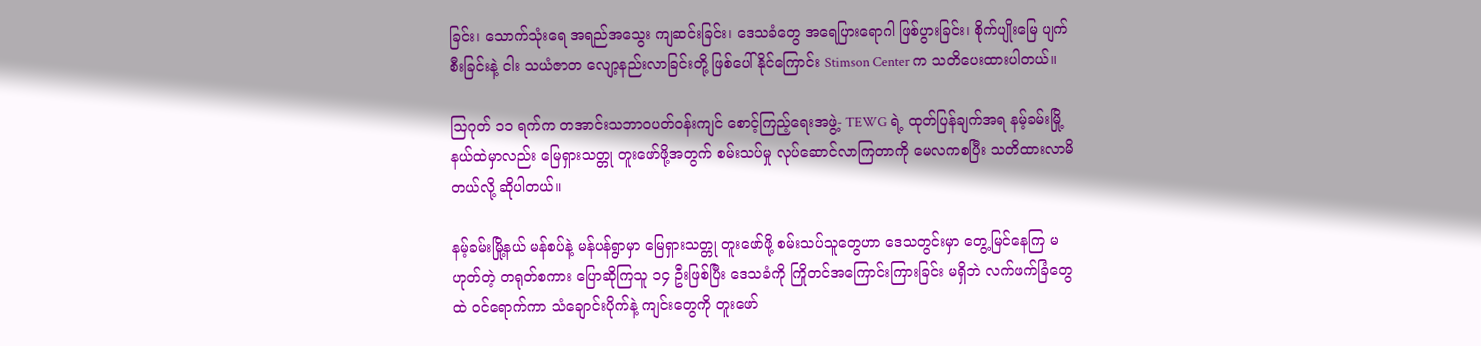ခြင်း၊ သောက်သုံးရေ အရည်အသွေး ကျဆင်းခြင်း၊ ဒေသခံတွေ အရေပြားရောဂါ ဖြစ်ပွားခြင်း၊ စိုက်ပျိုးမြေ ပျက်စီးခြင်းနဲ့ ငါး သယံဇာတ လျော့နည်းလာခြင်းတို့ ဖြစ်ပေါ်နိုင်ကြောင်း Stimson Center က သတိပေးထားပါတယ်။

သြဂုတ် ၁၁ ရက်က တအာင်းသဘာဝပတ်ဝန်းကျင် စောင့်ကြည့်ရေးအဖွဲ့- TEWG ရဲ့ ထုတ်ပြန်ချက်အရ နမ့်ခမ်းမြို့နယ်ထဲမှာလည်း မြေရှားသတ္တု တူးဖော်ဖို့အတွက် စမ်းသပ်မှု လုပ်ဆောင်လာကြတာကို မေလကစပြီး သတိထားလာမိတယ်လို့ ဆိုပါတယ်။

နမ့်ခမ်းမြို့နယ် မန်စပ်နဲ့ မန်ပန်ရွာမှာ မြေရှားသတ္တု တူးဖော်ဖို့ စမ်းသပ်သူတွေဟာ ဒေသတွင်းမှာ တွေ့မြင်နေကြ မဟုတ်တဲ့ တရုတ်စကား ပြောဆိုကြသူ ၁၄ ဦးဖြစ်ပြီး ဒေသခံကို ကြိုတင်အကြောင်းကြားခြင်း မရှိဘဲ လက်ဖက်ခြံတွေထဲ ဝင်ရောက်ကာ သံချောင်းပိုက်နဲ့ ကျင်းတွေကို တူးဖော်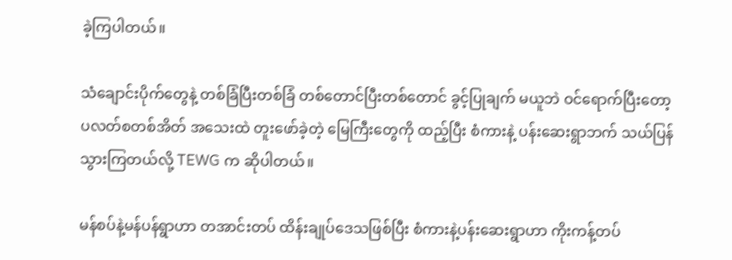ခဲ့ကြပါတယ်။

သံချောင်းပိုက်တွေနဲ့ တစ်ခြံပြီးတစ်ခြံ တစ်တောင်ပြီးတစ်တောင် ခွင့်ပြုချက် မယူဘဲ ဝင်ရောက်ပြီးတော့ ပလတ်စတစ်အိတ် အသေးထဲ တူးဖော်ခဲ့တဲ့ မြေကြီးတွေကို ထည့်ပြီး စံကားနဲ့ ပန်းဆေးရွာဘက် သယ်ပြန်သွားကြတယ်လို့ TEWG က ဆိုပါတယ်။

မန်စပ်နဲ့မန်ပန်ရွာဟာ တအာင်းတပ် ထိန်းချုပ်ဒေသဖြစ်ပြီး စံကားနဲ့ပန်းဆေးရွာဟာ ကိုးကန့်တပ်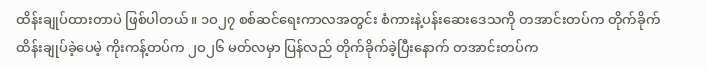ထိန်းချုပ်ထားတာပဲ ဖြစ်ပါတယ်။ ၁ဝ၂၇ စစ်ဆင်ရေးကာလအတွင်း စံကားနဲ့ပန်းဆေးဒေသကို တအာင်းတပ်က တိုက်ခိုက်ထိန်းချုပ်ခဲ့ပေမဲ့ ကိုးကန့်တပ်က ၂ဝ၂၆ မတ်လမှာ ပြန်လည် တိုက်ခိုက်ခဲ့ပြီးနောက် တအာင်းတပ်က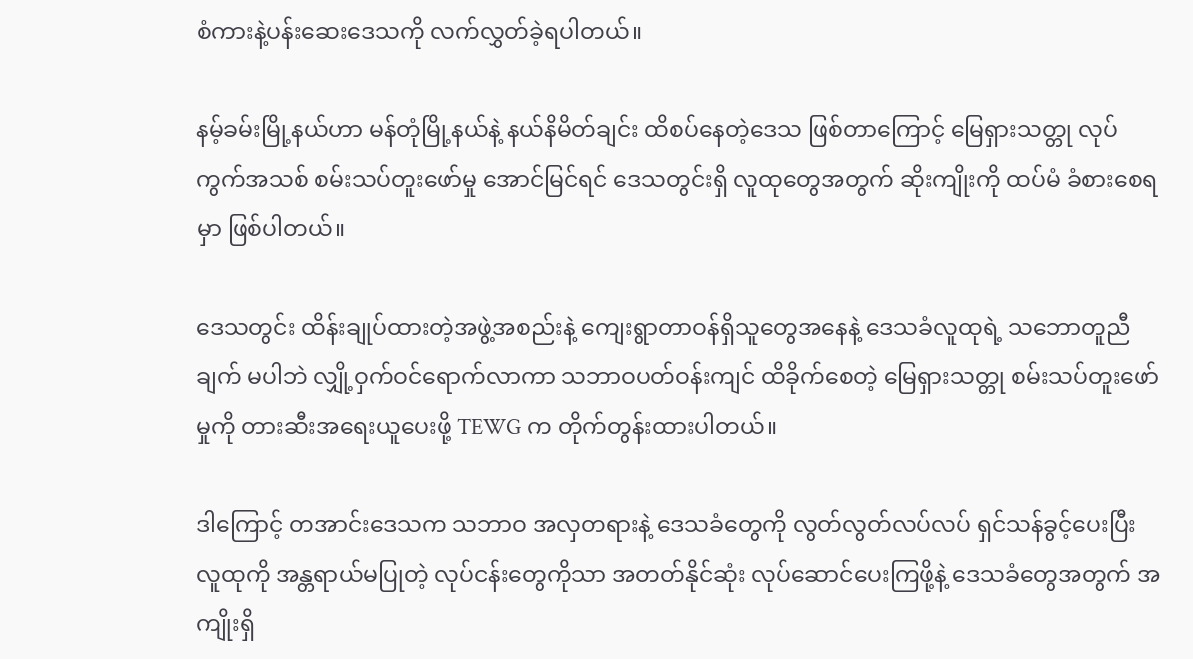စံကားနဲ့ပန်းဆေးဒေသကို လက်လွှတ်ခဲ့ရပါတယ်။

နမ့်ခမ်းမြို့နယ်ဟာ မန်တုံမြို့နယ်နဲ့ နယ်နိမိတ်ချင်း ထိစပ်နေတဲ့ဒေသ ဖြစ်တာကြောင့် မြေရှားသတ္တု လုပ်ကွက်အသစ် စမ်းသပ်တူးဖော်မှု အောင်မြင်ရင် ဒေသတွင်းရှိ လူထုတွေအတွက် ဆိုးကျိုးကို ထပ်မံ ခံစားစေရမှာ ဖြစ်ပါတယ်။

ဒေသတွင်း ထိန်းချုပ်ထားတဲ့အဖွဲ့အစည်းနဲ့ ကျေးရွာတာဝန်ရှိသူတွေအနေနဲ့ ဒေသခံလူထုရဲ့ သဘောတူညီချက် မပါဘဲ လျှို့ဝှက်ဝင်ရောက်လာကာ သဘာဝပတ်ဝန်းကျင် ထိခိုက်စေတဲ့ မြေရှားသတ္တု စမ်းသပ်တူးဖော်မှုကို တားဆီးအရေးယူပေးဖို့ TEWG က တိုက်တွန်းထားပါတယ်။

ဒါကြောင့် တအာင်းဒေသက သဘာဝ အလှတရားနဲ့ ဒေသခံတွေကို လွတ်လွတ်လပ်လပ် ရှင်သန်ခွင့်ပေးပြီး လူထုကို အန္တရာယ်မပြုတဲ့ လုပ်ငန်းတွေကိုသာ အတတ်နိုင်ဆုံး လုပ်ဆောင်ပေးကြဖို့နဲ့ ဒေသခံတွေအတွက် အကျိုးရှိ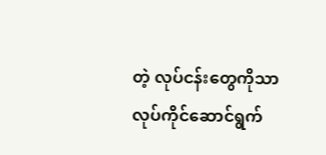တဲ့ လုပ်ငန်းတွေကိုသာ လုပ်ကိုင်ဆောင်ရွက်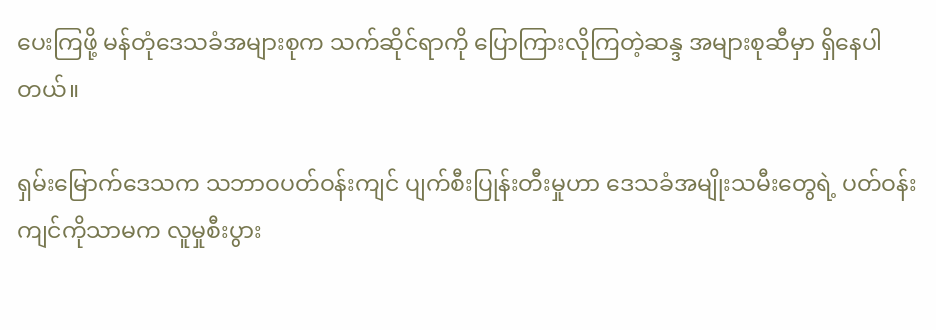ပေးကြဖို့ မန်တုံဒေသခံအများစုက သက်ဆိုင်ရာကို ပြောကြားလိုကြတဲ့ဆန္ဒ အများစုဆီမှာ ရှိနေပါတယ်။

ရှမ်းမြောက်ဒေသက သဘာဝပတ်ဝန်းကျင် ပျက်စီးပြုန်းတီးမှုဟာ ဒေသခံအမျိုးသမီးတွေရဲ့ ပတ်ဝန်းကျင်ကိုသာမက လူမှုစီးပွား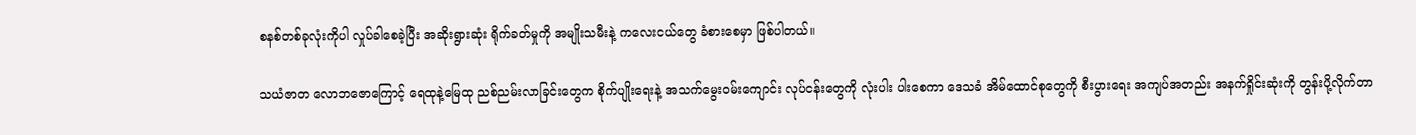စနစ်တစ်ခုလုံးကိုပါ လှုပ်ခါစေခဲ့ပြီး အဆိုးရွားဆုံး ရိုက်ခတ်မှုကို အမျိုးသမီးနဲ့ ကလေးငယ်တွေ ခံစားစေမှာ ဖြစ်ပါတယ်။

သယံဇာတ လောဘဇောကြောင့် ရေထုနဲ့မြေထု ညစ်ညမ်းလာခြင်းတွေက စိုက်ပျိုးရေးနဲ့ အသက်မွေးဝမ်းကျောင်း လုပ်ငန်းတွေကို လုံးပါး ပါးစေကာ ဒေသခံ အိမ်ထောင်စုတွေကို စီးပွားရေး အကျပ်အတည်း အနက်ရှိုင်းဆုံးကို တွန်းပို့လိုက်တာ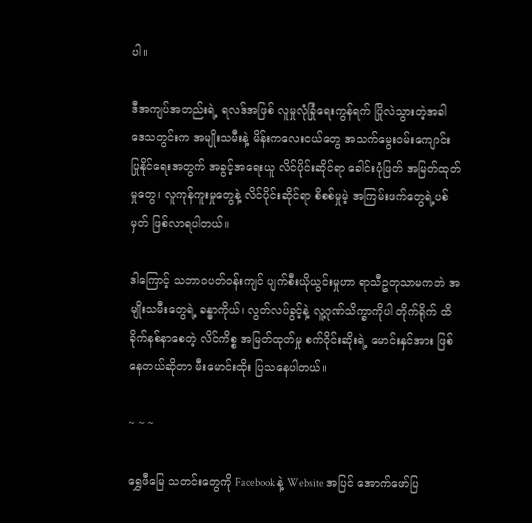ပါ။

ဒီအကျပ်အတည်းရဲ့ ရလဒ်အဖြစ် လူမှုလုံခြုံရေးကွန်ရက် ပြိုလဲသွားတဲ့အခါ ဒေသတွင်းက အမျိုးသမီးနဲ့ မိန်းကလေးငယ်တွေ အသက်မွေးဝမ်းကျောင်း ပြုနိုင်ရေးအတွက် အခွင့်အရေးယူ လိင်ပိုင်းဆိုင်ရာ ခေါင်းပုံဖြတ် အမြတ်ထုတ်မှုတွေ၊ လူကုန်ကူးမှုတွေနဲ့ လိင်ပိုင်းဆိုင်ရာ စိစစ်မှုမဲ့ အကြမ်းဖက်တွေရဲ့ပစ်မှတ် ဖြစ်လာရပါတယ်။

ဒါကြောင့် သဘာဝပတ်ဝန်းကျင် ပျက်စီးယိုယွင်းမှုဟာ ရာသီဥတုသာမကဘဲ အမျိုးသမီးတွေရဲ့ ခန္ဓာကိုယ်၊ လွတ်လပ်ခွင့်နဲ့ လူ့ဂုဏ်သိက္ခာကိုပါ တိုက်ရိုက် ထိခိုက်နစ်နာစေတဲ့ လိင်ကိစ္စ အမြတ်ထုတ်မှု စက်ဝိုင်းဆိုးရဲ့ မောင်းနှင်အား ဖြစ်နေတယ်ဆိုတာ မီးမောင်းထိုး ပြသနေပါတယ်။

~ ~ ~

ရွှေဖီမြေ သတင်းတွေကို Facebook နဲ့ Website အပြင် အောက်ဖော်ပြ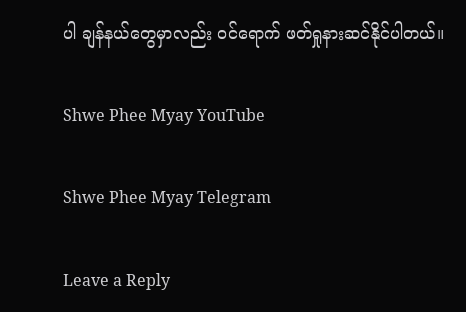ပါ ချန်နယ်တွေမှာလည်း ဝင်ရောက် ဖတ်ရှုနားဆင်နိုင်ပါတယ်။

Shwe Phee Myay YouTube

Shwe Phee Myay Telegram

Leave a Reply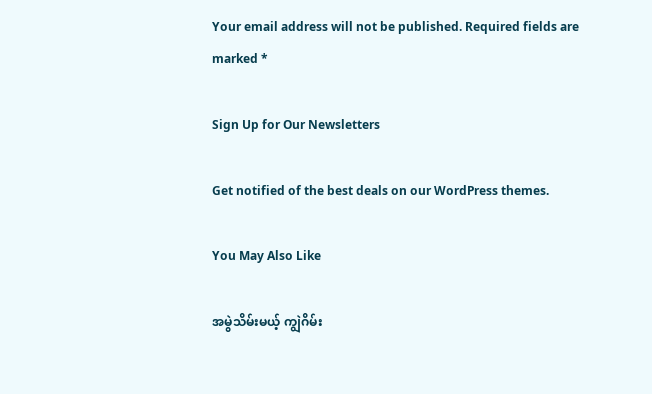Your email address will not be published. Required fields are marked *

Sign Up for Our Newsletters

Get notified of the best deals on our WordPress themes.

You May Also Like

အမွဲသိမ်းမယ့် ကျွဲဂိမ်း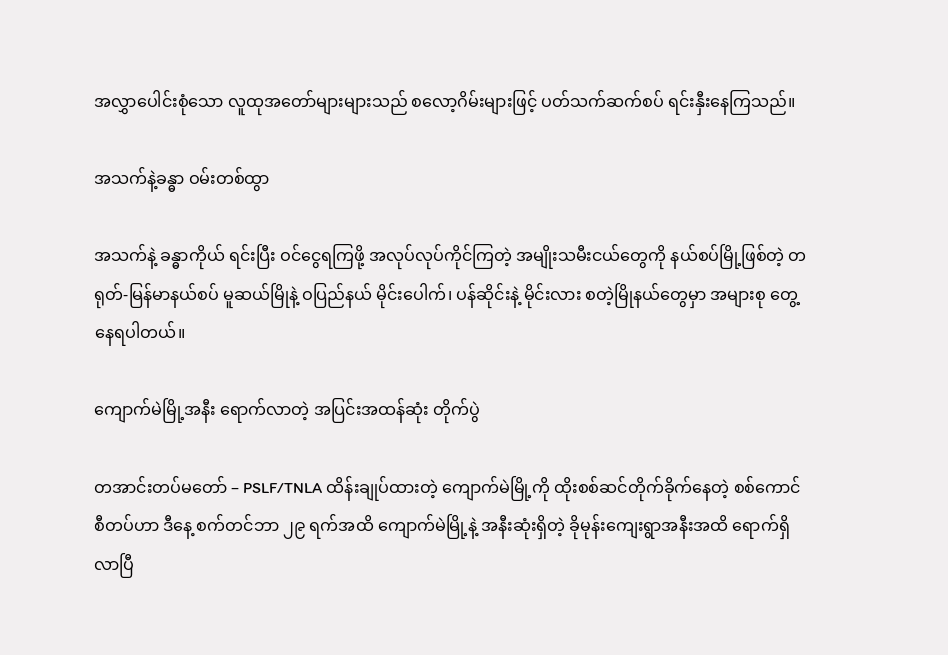အလွှာပေါင်းစုံသော လူထုအတော်များများသည် စလော့ဂိမ်းများဖြင့် ပတ်သက်ဆက်စပ် ရင်းနှီးနေကြသည်။

အသက်နဲ့ခန္ဓာ ဝမ်းတစ်ထွာ

အသက်နဲ့ ခန္ဓာကိုယ် ရင်းပြီး ဝင်ငွေရကြဖို့ အလုပ်လုပ်ကိုင်ကြတဲ့ အမျိုးသမီးငယ်တွေကို နယ်စပ်မြို့ဖြစ်တဲ့ တရုတ်-မြန်မာနယ်စပ် မူဆယ်မြိုနဲ့ ဝပြည်နယ် မိုင်းပေါက်၊ ပန်ဆိုင်းနဲ့ မိုင်းလား စတဲ့မြိုနယ်‌တွေမှာ အများစု တွေ့နေရပါတယ်။

ကျောက်မဲမြို့အနီး ရောက်လာတဲ့ အပြင်းအထန်ဆုံး တိုက်ပွဲ

တအာင်းတပ်မတော် – PSLF/TNLA ထိန်းချုပ်ထားတဲ့ ကျောက်မဲမြို့ကို ထိုးစစ်ဆင်တိုက်ခိုက်နေတဲ့ စစ်ကောင်စီတပ်ဟာ ဒီနေ့ စက်တင်ဘာ ၂၉ ရက်အထိ ကျောက်မဲမြို့နဲ့ အနီးဆုံးရှိတဲ့ ခိုမုန်းကျေးရွာအနီးအထိ ရောက်ရှိလာပြီ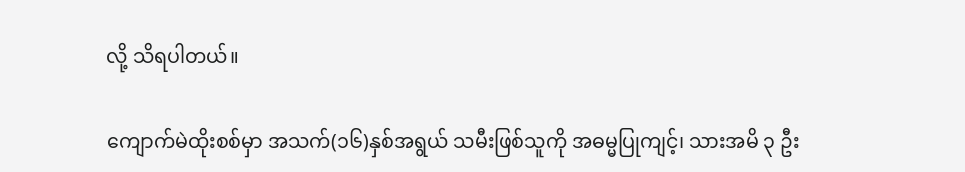လို့ သိရပါတယ်။

ကျောက်မဲထိုးစစ်မှာ အသက်(၁၆)နှစ်အရွယ် သမီးဖြစ်သူကို အဓမ္မပြုကျင့်၊ သားအမိ ၃ ဦး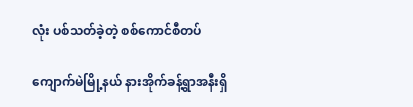လုံး ပစ်သတ်ခဲ့တဲ့ စစ်ကောင်စီတပ်

ကျောက်မဲမြို့နယ် နားအိုက်ခန့်ရွာအနီးရှိ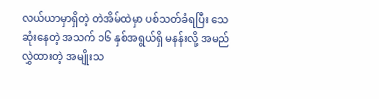လယ်ယာမှာရှိတဲ့ တဲအိမ်ထဲမှာ ပစ်သတ်ခံရပြီး သေဆုံးနေတဲ့ အသက် ၁၆ နှစ်အရွယ်ရှိ မနန်းလို့ အမည်လွှဲထားတဲ့ အမျိုးသ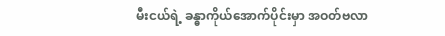မီးငယ်ရဲ့ ခန္ဓာကိုယ်အောက်ပိုင်းမှာ အဝတ်ဗလာ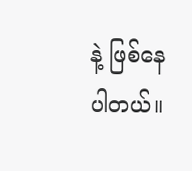နဲ့ ဖြစ်နေပါတယ်။